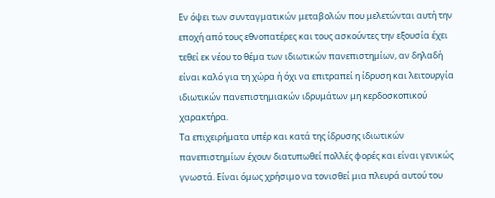Εν όψει των συνταγματικών μεταβολών που μελετώνται αυτή την εποχή από τους εθνοπατέρες και τους ασκούντες την εξουσία έχει τεθεί εκ νέου το θέμα των ιδιωτικών πανεπιστημίων, αν δηλαδή είναι καλό για τη χώρα ή όχι να επιτραπεί η ίδρυση και λειτουργία ιδιωτικών πανεπιστημιακών ιδρυμάτων μη κερδοσκοπικού χαρακτήρα.
Τα επιχειρήματα υπέρ και κατά της ίδρυσης ιδιωτικών πανεπιστημίων έχουν διατυπωθεί πολλές φορές και είναι γενικώς γνωστά. Είναι όμως χρήσιμο να τονισθεί μια πλευρά αυτού του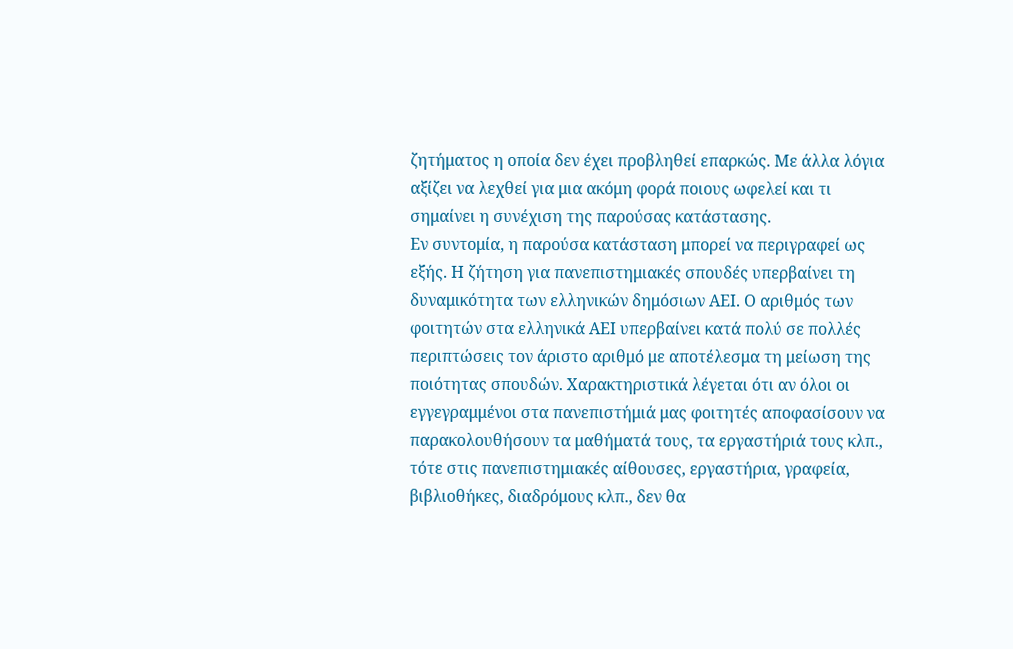ζητήματος η οποία δεν έχει προβληθεί επαρκώς. Με άλλα λόγια αξίζει να λεχθεί για μια ακόμη φορά ποιους ωφελεί και τι σημαίνει η συνέχιση της παρούσας κατάστασης.
Εν συντομία, η παρούσα κατάσταση μπορεί να περιγραφεί ως εξής. Η ζήτηση για πανεπιστημιακές σπουδές υπερβαίνει τη δυναμικότητα των ελληνικών δημόσιων ΑΕΙ. Ο αριθμός των φοιτητών στα ελληνικά ΑΕΙ υπερβαίνει κατά πολύ σε πολλές περιπτώσεις τον άριστο αριθμό με αποτέλεσμα τη μείωση της ποιότητας σπουδών. Χαρακτηριστικά λέγεται ότι αν όλοι οι εγγεγραμμένοι στα πανεπιστήμιά μας φοιτητές αποφασίσουν να παρακολουθήσουν τα μαθήματά τους, τα εργαστήριά τους κλπ., τότε στις πανεπιστημιακές αίθουσες, εργαστήρια, γραφεία, βιβλιοθήκες, διαδρόμους κλπ., δεν θα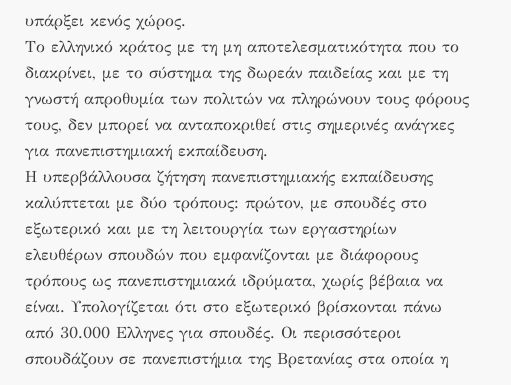υπάρξει κενός χώρος.
Το ελληνικό κράτος με τη μη αποτελεσματικότητα που το διακρίνει, με το σύστημα της δωρεάν παιδείας και με τη γνωστή απροθυμία των πολιτών να πληρώνουν τους φόρους τους, δεν μπορεί να ανταποκριθεί στις σημερινές ανάγκες για πανεπιστημιακή εκπαίδευση.
Η υπερβάλλουσα ζήτηση πανεπιστημιακής εκπαίδευσης καλύπτεται με δύο τρόπους: πρώτον, με σπουδές στο εξωτερικό και με τη λειτουργία των εργαστηρίων ελευθέρων σπουδών που εμφανίζονται με διάφορους τρόπους ως πανεπιστημιακά ιδρύματα, χωρίς βέβαια να είναι. Υπολογίζεται ότι στο εξωτερικό βρίσκονται πάνω από 30.000 Ελληνες για σπουδές. Οι περισσότεροι σπουδάζουν σε πανεπιστήμια της Βρετανίας στα οποία η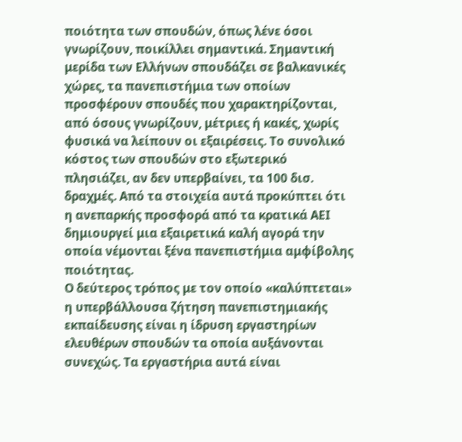ποιότητα των σπουδών, όπως λένε όσοι γνωρίζουν, ποικίλλει σημαντικά. Σημαντική μερίδα των Ελλήνων σπουδάζει σε βαλκανικές χώρες, τα πανεπιστήμια των οποίων προσφέρουν σπουδές που χαρακτηρίζονται, από όσους γνωρίζουν, μέτριες ή κακές, χωρίς φυσικά να λείπουν οι εξαιρέσεις. Το συνολικό κόστος των σπουδών στο εξωτερικό πλησιάζει, αν δεν υπερβαίνει, τα 100 δισ. δραχμές. Από τα στοιχεία αυτά προκύπτει ότι η ανεπαρκής προσφορά από τα κρατικά ΑΕΙ δημιουργεί μια εξαιρετικά καλή αγορά την οποία νέμονται ξένα πανεπιστήμια αμφίβολης ποιότητας.
Ο δεύτερος τρόπος με τον οποίο «καλύπτεται» η υπερβάλλουσα ζήτηση πανεπιστημιακής εκπαίδευσης είναι η ίδρυση εργαστηρίων ελευθέρων σπουδών τα οποία αυξάνονται συνεχώς. Τα εργαστήρια αυτά είναι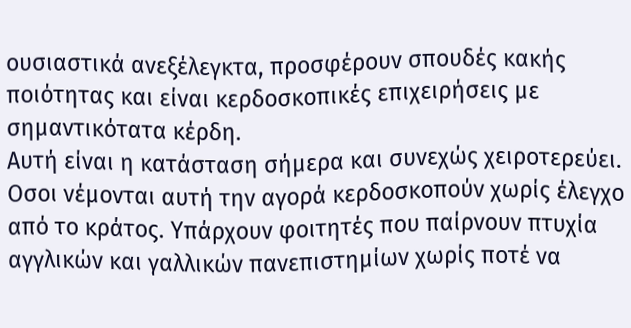ουσιαστικά ανεξέλεγκτα, προσφέρουν σπουδές κακής ποιότητας και είναι κερδοσκοπικές επιχειρήσεις με σημαντικότατα κέρδη.
Αυτή είναι η κατάσταση σήμερα και συνεχώς χειροτερεύει. Οσοι νέμονται αυτή την αγορά κερδοσκοπούν χωρίς έλεγχο από το κράτος. Υπάρχουν φοιτητές που παίρνουν πτυχία αγγλικών και γαλλικών πανεπιστημίων χωρίς ποτέ να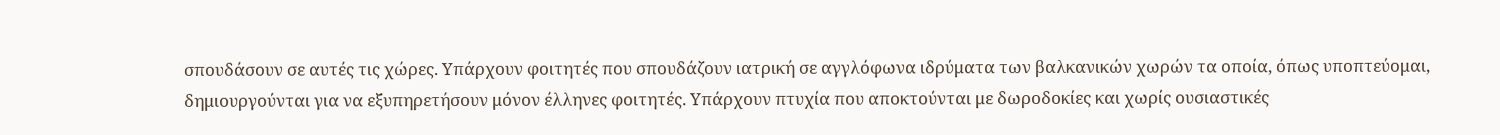σπουδάσουν σε αυτές τις χώρες. Υπάρχουν φοιτητές που σπουδάζουν ιατρική σε αγγλόφωνα ιδρύματα των βαλκανικών χωρών τα οποία, όπως υποπτεύομαι, δημιουργούνται για να εξυπηρετήσουν μόνον έλληνες φοιτητές. Υπάρχουν πτυχία που αποκτούνται με δωροδοκίες και χωρίς ουσιαστικές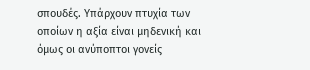σπουδές. Υπάρχουν πτυχία των οποίων η αξία είναι μηδενική και όμως οι ανύποπτοι γονείς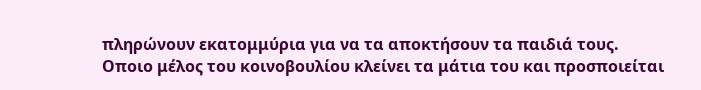πληρώνουν εκατομμύρια για να τα αποκτήσουν τα παιδιά τους.
Οποιο μέλος του κοινοβουλίου κλείνει τα μάτια του και προσποιείται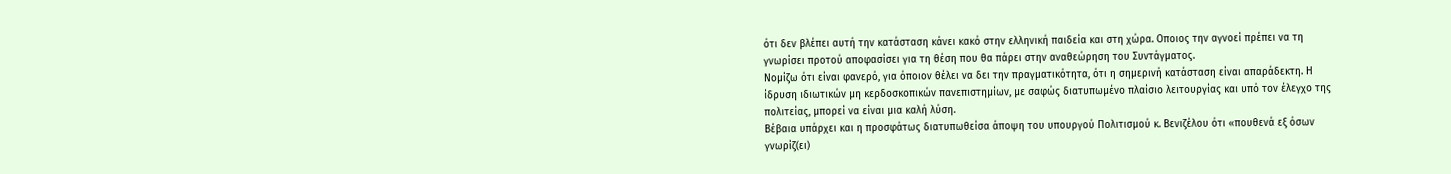ότι δεν βλέπει αυτή την κατάσταση κάνει κακό στην ελληνική παιδεία και στη χώρα. Οποιος την αγνοεί πρέπει να τη γνωρίσει προτού αποφασίσει για τη θέση που θα πάρει στην αναθεώρηση του Συντάγματος.
Νομίζω ότι είναι φανερό, για όποιον θέλει να δει την πραγματικότητα, ότι η σημερινή κατάσταση είναι απαράδεκτη. Η ίδρυση ιδιωτικών μη κερδοσκοπικών πανεπιστημίων, με σαφώς διατυπωμένο πλαίσιο λειτουργίας και υπό τον έλεγχο της πολιτείας, μπορεί να είναι μια καλή λύση.
Βέβαια υπάρχει και η προσφάτως διατυπωθείσα άποψη του υπουργού Πολιτισμού κ. Βενιζέλου ότι «πουθενά εξ όσων γνωρίζ(ει)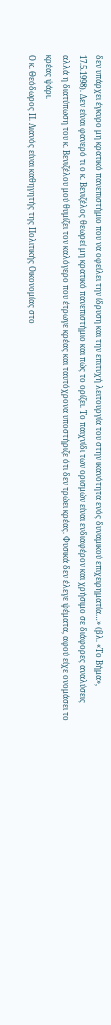δεν υπάρχει έγκυρο μη κρατικό πανεπιστήμιο που να οφείλει την ίδρυση και την επιτυχή λειτουργία του στην ικανότητα ενός δυναμικού επιχειρηματία…» (βλ. «Το Βήμα», 17.5.1998). Δεν είναι φανερό τι ο κ. Βενιζέλος θεωρεί μη κρατικό πανεπιστήμιο και πώς το ορίζει. Το παιχνίδι των ορισμών είναι ενδιαφέρον και χρήσιμο σε διάφορες αναλύσεις αλλά η διατύπωση του κ. Βενιζέλου μού θυμίζει τον καλόγερο που έτρωγε κρέας και ταυτόχρονα υποστήριζε ότι δεν τρώει κρέας. Φυσικά δεν έλεγε ψέματα, αφού είχε ονομάσει το κρέας ψάρι.
Ο κ. Θεόδωρος Π. Λιανός είναι καθηγητής της Πολιτικής Οικονομίας στο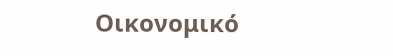Οικονομικό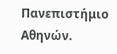Πανεπιστήμιο Αθηνών.